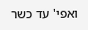ואפי' עד כשר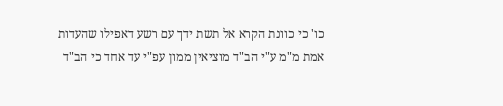כו' כי כוונת הקרא אל תשת ידך עם רשע דאפילו שהעדות אמת מ"מ ע"י הב"ד מוציאין ממון עפ"י עד אחד כי הב"ד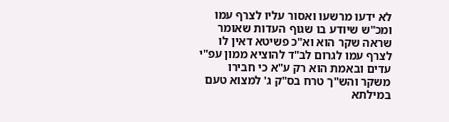לא ידעו מרשעו ואסור עליו לצרף עמו ומכ"ש שיודע בו שגוף העדות שאומר שראה שקר הוא וא"כ פשיטא דאין לו לצרף עמו לגרום לב"ד להוציא ממון עפ"י עדים ובאמת הוא רק ע"א כי חבירו משקר והש"ך טרח בס"ק ג' למצוא טעם במילתא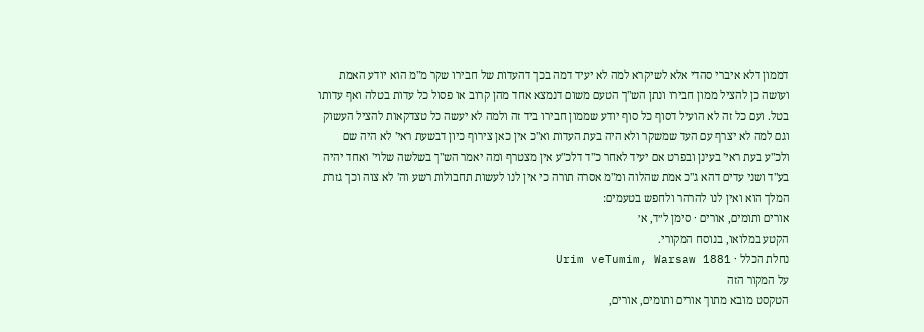דממון דלא איברי סהדי אלא לשיקרא למה לא יעיד דמה בכך דהעדות של חבירו שקר מ"מ הוא יודע האמת ועושה כן להציל ממון חבירו ונתן הש"ך הטעם משום דנמצא אחד מהן קרוב או פסול כל עדות בטלה ואף עדותו בטל. ועם כל זה לא הועיל דסוף כל סוף יודע שממון חבירו ביד זה ולמה לא יעשה כל טצדקאות להציל העשוק וגם למה לא יצרף עם העד שמשקר ולא היה בעת העדות וא"כ אין כאן צירוף כיון דבשעת ראי' לא היה שם ולכ"ע בעת ראי' בעינן ובפרט אם יעיד לאחר כ"ד דלכ"ע אין מצטרף ומה יאמר הש"ך בשלשה שלוי' ואחד יהיה בע"ד ושני עדים דהא ג"כ אמת שהלוה ומ"מ אסרה תורה כי אין לנו לעשות תחבולות רשע וה' לא צוה וכך גזרת המלך הוא ואין לנו להרהר ולחפש בטעמים:
אורים ותומים, אורים · סימן ל״ד, א׳
הקטע במלואו, בנוסח המקורי.
נחלת הכלל · Urim veTumim, Warsaw 1881
על המקור הזה
הטקסט מובא מתוך אורים ותומים, אורים,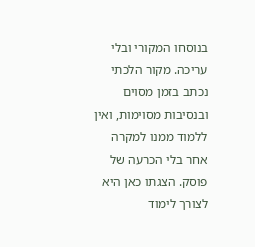בנוסחו המקורי ובלי עריכה. מקור הלכתי נכתב בזמן מסוים ובנסיבות מסוימות, ואין ללמוד ממנו למקרה אחר בלי הכרעה של פוסק. הצגתו כאן היא לצורך לימוד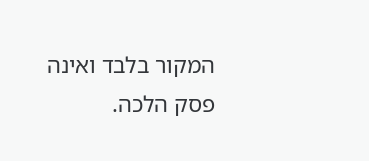המקור בלבד ואינה פסק הלכה.